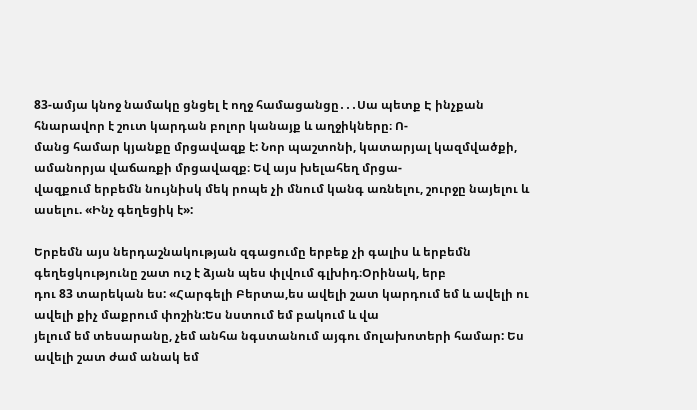83-ամյա կնոջ նամակը ցնցել է ողջ համացանցը․․․Սա պետք Է ինչքան հնարավոր է շուտ կարդան բոլոր կանայք և աղջիկները։ Ո-
մանց համար կյանքը մրցավազք է: Նոր պաշտոնի, կատարյալ կազմվածքի, ամանորյա վաճառքի մրցավազք։ Եվ այս խելահեղ մրցա-
վազքում երբեմն նույնիսկ մեկ րոպե չի մնում կանգ առնելու, շուրջը նայելու և ասելու. «Ինչ գեղեցիկ է»:

Երբեմն այս ներդաշնակության զգացումը երբեք չի գալիս և երբեմն գեղեցկությունը շատ ուշ է ձյան պես փլվում գլխիդ։Օրինակ, երբ
դու 83 տարեկան ես: «Հարգելի Բերտա,ես ավելի շատ կարդում եմ և ավելի ու ավելի քիչ մաքրում փոշին:Ես նստում եմ բակում և վա
յելում եմ տեսարանը, չեմ անհա նգստանում այգու մոլախոտերի համար: Ես ավելի շատ ժամ անակ եմ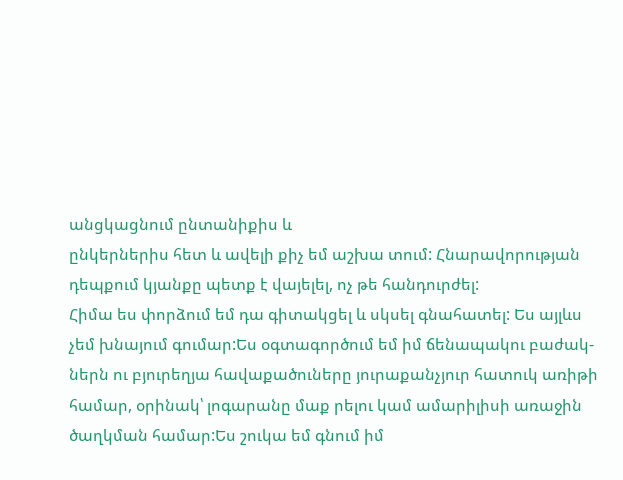անցկացնում ընտանիքիս և
ընկերներիս հետ և ավելի քիչ եմ աշխա տում: Հնարավորության դեպքում կյանքը պետք է վայելել, ոչ թե հանդուրժել:
Հիմա ես փորձում եմ դա գիտակցել և սկսել գնահատել: Ես այլևս չեմ խնայում գումար:Ես օգտագործում եմ իմ ճենապակու բաժակ-
ներն ու բյուրեղյա հավաքածուները յուրաքանչյուր հատուկ առիթի համար, օրինակ՝ լոգարանը մաք րելու կամ ամարիլիսի առաջին
ծաղկման համար:Ես շուկա եմ գնում իմ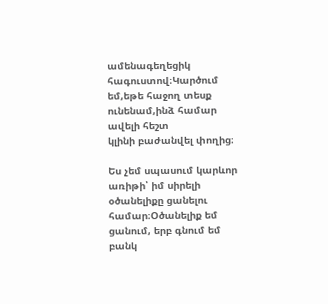ամենագեղեցիկ հագուստով։Կարծում եմ,եթե հաջող տեսք ունենամ,ինձ համար ավելի հեշտ
կլինի բաժանվել փողից։

Ես չեմ սպասում կարևոր առիթի՝ իմ սիրելի օծանելիքը ցանելու համար։Օծանելիք եմ ցանում, երբ գնում եմ բանկ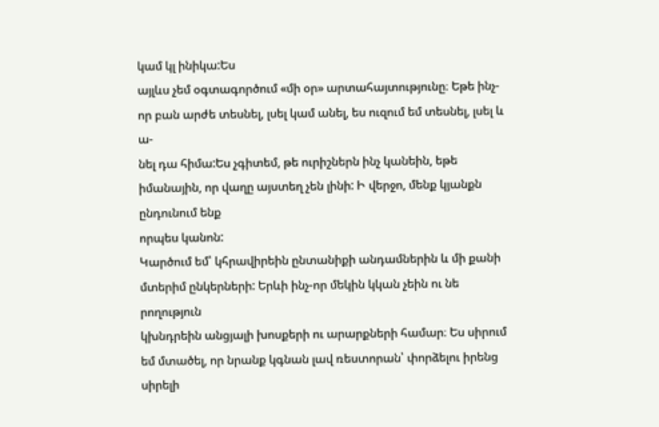կամ կլ ինիկա:Ես
այլևս չեմ օգտագործում «մի օր» արտահայտությունը։ Եթե ինչ-որ բան արժե տեսնել, լսել կամ անել, ես ուզում եմ տեսնել, լսել և ա-
նել դա հիմա:Ես չգիտեմ, թե ուրիշներն ինչ կանեին, եթե իմանային, որ վաղը այստեղ չեն լինի: Ի վերջո, մենք կյանքն ընդունում ենք
որպես կանոն:
Կարծում եմ՝ կհրավիրեին ընտանիքի անդամներին և մի քանի մտերիմ ընկերների: Երևի ինչ-որ մեկին կկան չեին ու նե րողություն
կխնդրեին անցյալի խոսքերի ու արարքների համար։ Ես սիրում եմ մտածել, որ նրանք կգնան լավ ռեստորան՝ փորձելու իրենց սիրելի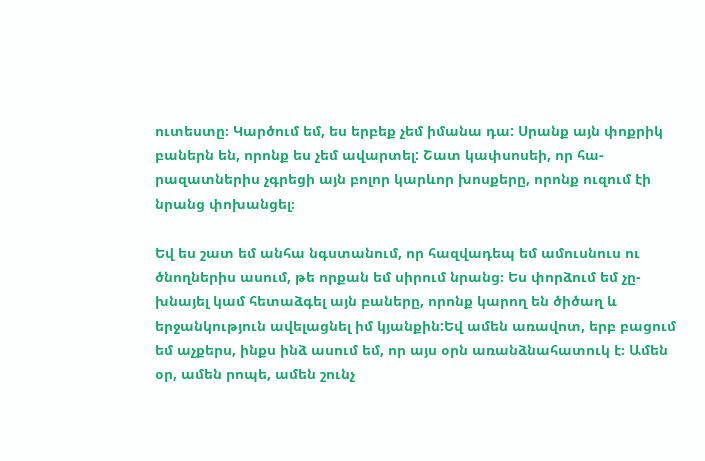ուտեստը։ Կարծում եմ, ես երբեք չեմ իմանա դա: Սրանք այն փոքրիկ բաներն են, որոնք ես չեմ ավարտել: Շատ կափսոսեի, որ հա-
րազատներիս չգրեցի այն բոլոր կարևոր խոսքերը, որոնք ուզում էի նրանց փոխանցել։

Եվ ես շատ եմ անհա նգստանում, որ հազվադեպ եմ ամուսնուս ու ծնողներիս ասում, թե որքան եմ սիրում նրանց։ Ես փորձում եմ չը-
խնայել կամ հետաձգել այն բաները, որոնք կարող են ծիծաղ և երջանկություն ավելացնել իմ կյանքին:Եվ ամեն առավոտ, երբ բացում
եմ աչքերս, ինքս ինձ ասում եմ, որ այս օրն առանձնահատուկ է։ Ամեն օր, ամեն րոպե, ամեն շունչ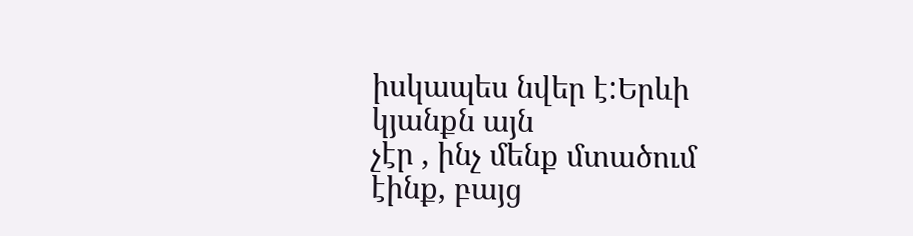իսկապես նվեր է:Երևի կյանքն այն
չէր , ինչ մենք մտածում էինք, բայց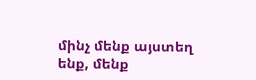մինչ մենք այստեղ ենք, մենք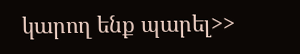կարող ենք պարել>>